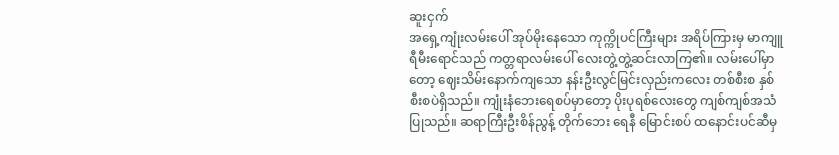ဆူးငှက်
အရှေ့ကျုံးလမ်းပေါ် အုပ်မိုးနေသော ကုက္ကိုပင်ကြီးများ အရိပ်ကြားမှ မာကျူရီမီးရောင်သည် ကတ္တရာလမ်းပေါ် လေးတွဲ့တွဲ့ဆင်းလာကြ၏။ လမ်းပေါ်မှာတော့ ဈေးသိမ်းနောက်ကျသော နန်းဦးလွင်မြင်းလှည်းကလေး တစ်စီးစ နှစ်စီးစပဲရှိသည်။ ကျုံးနံဘေးရေစပ်မှာတော့ ပိုးပုရစ်လေးတွေ ကျစ်ကျစ်အသံပြုသည်။ ဆရာကြီးဦးစိန်ညွန့် တိုက်ဘေး ရေနီ မြောင်းစပ် ထနောင်းပင်ဆီမှ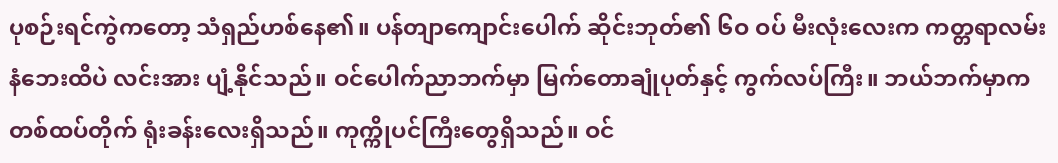ပုစဉ်းရင်ကွဲကတော့ သံရှည်ဟစ်နေ၏။ ပန်တျာကျောင်းပေါက် ဆိုင်းဘုတ်၏ ၆ဝ ဝပ် မီးလုံးလေးက ကတ္တရာလမ်းနံဘေးထိပဲ လင်းအား ပျံ့နိုင်သည်။ ဝင်ပေါက်ညာဘက်မှာ မြက်တောချုံပုတ်နှင့် ကွက်လပ်ကြီး။ ဘယ်ဘက်မှာက တစ်ထပ်တိုက် ရုံးခန်းလေးရှိသည်။ ကုက္ကိုပင်ကြီးတွေရှိသည်။ ဝင်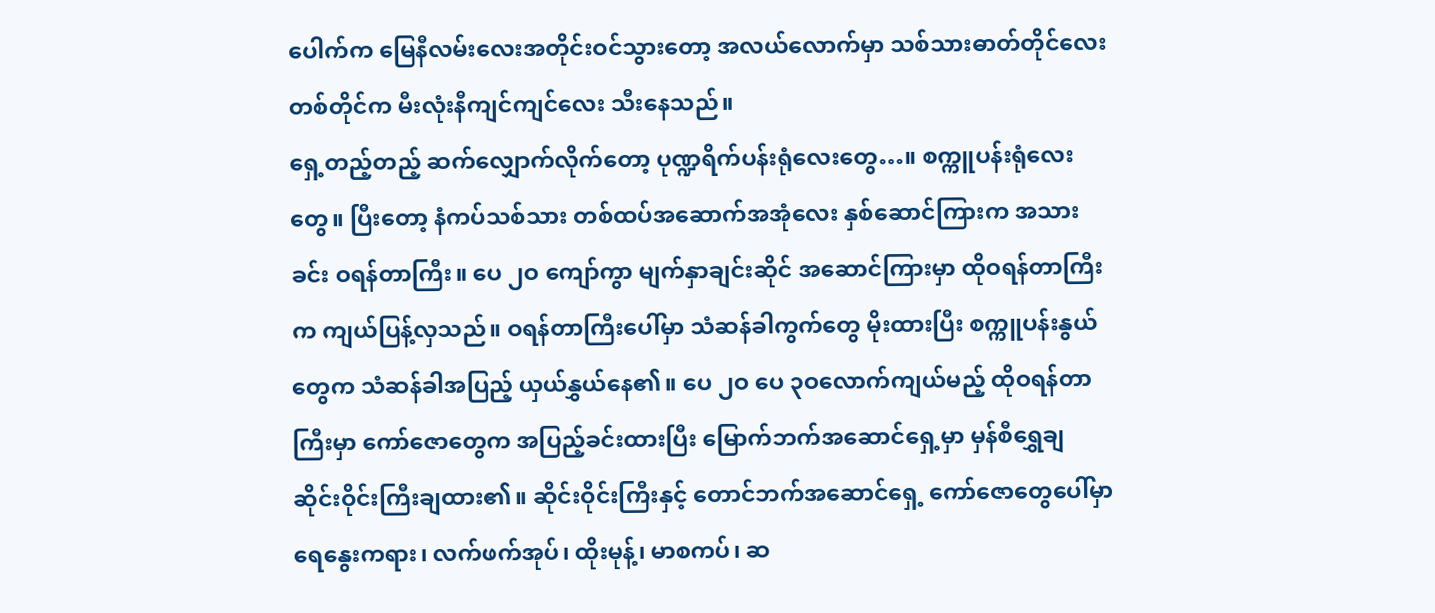ပေါက်က မြေနီလမ်းလေးအတိုင်းဝင်သွားတော့ အလယ်လောက်မှာ သစ်သားဓာတ်တိုင်လေးတစ်တိုင်က မီးလုံးနီကျင်ကျင်လေး သီးနေသည်။
ရှေ့တည့်တည့် ဆက်လျှောက်လိုက်တော့ ပုဏ္ဍရိက်ပန်းရုံလေးတွေ…။ စက္ကူပန်းရုံလေးတွေ။ ပြီးတော့ နံကပ်သစ်သား တစ်ထပ်အဆောက်အအုံလေး နှစ်ဆောင်ကြားက အသားခင်း ဝရန်တာကြီး။ ပေ ၂ဝ ကျော်ကွာ မျက်နှာချင်းဆိုင် အဆောင်ကြားမှာ ထိုဝရန်တာကြီးက ကျယ်ပြန့်လှသည်။ ဝရန်တာကြီးပေါ်မှာ သံဆန်ခါကွက်တွေ မိုးထားပြီး စက္ကူပန်းနွယ်တွေက သံဆန်ခါအပြည့် ယှယ်နွှယ်နေ၏။ ပေ ၂ဝ ပေ ၃ဝလောက်ကျယ်မည့် ထိုဝရန်တာကြီးမှာ ကော်ဇောတွေက အပြည့်ခင်းထားပြီး မြောက်ဘက်အဆောင်ရှေ့မှာ မှန်စီရွှေချ ဆိုင်းဝိုင်းကြီးချထား၏။ ဆိုင်းဝိုင်းကြီးနှင့် တောင်ဘက်အဆောင်ရှေ့ ကော်ဇောတွေပေါ်မှာ ရေနွေးကရား၊ လက်ဖက်အုပ်၊ ထိုးမုန့်၊ မာစကပ်၊ ဆ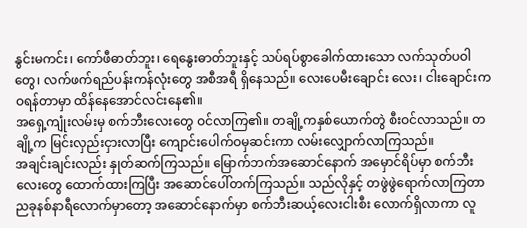နွင်းမကင်း၊ ကော်ဖီဓာတ်ဘူး၊ ရေနွေးဓာတ်ဘူးနှင့် သပ်ရပ်စွာခေါက်ထားသော လက်သုတ်ပဝါတွေ၊ လက်ဖက်ရည်ပန်းကန်လုံးတွေ အစီအရီ ရှိနေသည်။ လေးပေမီးချောင်း လေး၊ ငါးချောင်းက ဝရန်တာမှာ ထိန်နေအောင်လင်းနေ၏။
အရှေ့ကျုံးလမ်းမှ စက်ဘီးလေးတွေ ဝင်လာကြ၏။ တချို့ကနှစ်ယောက်တွဲ စီးဝင်လာသည်။ တချို့က မြင်းလှည်းငှားလာပြီး ကျောင်းပေါက်ဝမှဆင်းကာ လမ်းလျှောက်လာကြသည်။
အချင်းချင်းလည်း နှုတ်ဆက်ကြသည်။ မြောက်ဘက်အဆောင်နောက် အမှောင်ရိပ်မှာ စက်ဘီးလေးတွေ ထောက်ထားကြပြီး အဆောင်ပေါ်တက်ကြသည်။ သည်လိုနှင့် တဖွဲဖွဲရောက်လာကြတာ ညခုနစ်နာရီလောက်မှာတော့ အဆောင်နောက်မှာ စက်ဘီးဆယ့်လေးငါးစီး လောက်ရှိလာကာ လူ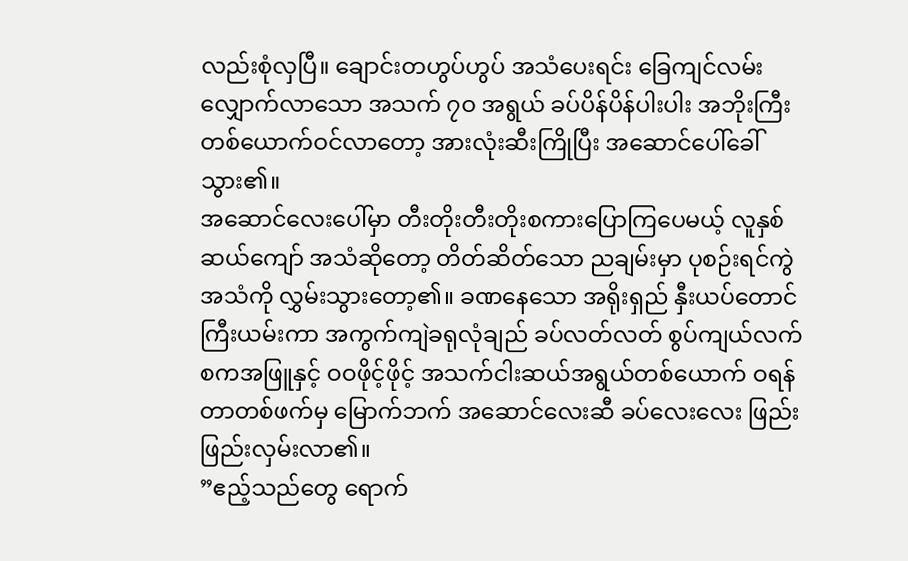လည်းစုံလှပြီ။ ချောင်းတဟွပ်ဟွပ် အသံပေးရင်း ခြေကျင်လမ်းလျှောက်လာသော အသက် ၇ဝ အရွယ် ခပ်ပိန်ပိန်ပါးပါး အဘိုးကြီးတစ်ယောက်ဝင်လာတော့ အားလုံးဆီးကြိုပြီး အဆောင်ပေါ်ခေါ်သွား၏။
အဆောင်လေးပေါ်မှာ တီးတိုးတီးတိုးစကားပြောကြပေမယ့် လူနှစ်ဆယ်ကျော် အသံဆိုတော့ တိတ်ဆိတ်သော ညချမ်းမှာ ပုစဉ်းရင်ကွဲအသံကို လွှမ်းသွားတော့၏။ ခဏနေသော အရိုးရှည် နှီးယပ်တောင်ကြီးယမ်းကာ အကွက်ကျဲခရုလုံချည် ခပ်လတ်လတ် စွပ်ကျယ်လက်စကအဖြူနှင့် ဝဝဖိုင့်ဖိုင့် အသက်ငါးဆယ်အရွယ်တစ်ယောက် ဝရန်တာတစ်ဖက်မှ မြောက်ဘက် အဆောင်လေးဆီ ခပ်လေးလေး ဖြည်းဖြည်းလှမ်းလာ၏။
”ဧည့်သည်တွေ ရောက်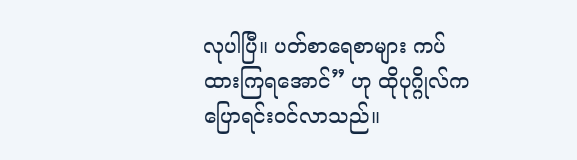လုပါပြီ။ ပတ်စာရေစာများ ကပ်ထားကြရအောင်” ဟု ထိုပုဂ္ဂိုလ်က ပြောရင်းဝင်လာသည်။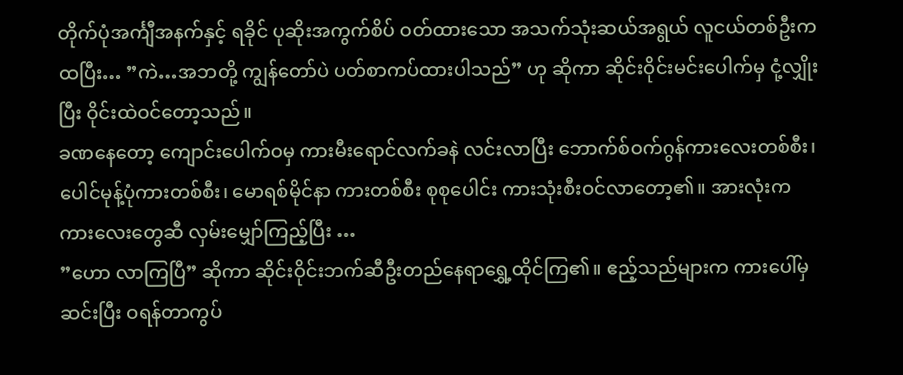တိုက်ပုံအင်္ကျီအနက်နှင့် ရခိုင် ပုဆိုးအကွက်စိပ် ဝတ်ထားသော အသက်သုံးဆယ်အရွယ် လူငယ်တစ်ဦးက ထပြီး… ”ကဲ…အဘတို့ ကျွန်တော်ပဲ ပတ်စာကပ်ထားပါသည်” ဟု ဆိုကာ ဆိုင်းဝိုင်းမင်းပေါက်မှ ငုံ့လျှိုးပြီး ဝိုင်းထဲဝင်တော့သည်။
ခဏနေတော့ ကျောင်းပေါက်ဝမှ ကားမီးရောင်လက်ခနဲ လင်းလာပြီး ဘောက်စ်ဝက်ဂွန်ကားလေးတစ်စီး၊ ပေါင်မုန့်ပုံကားတစ်စီး၊ မောရစ်မိုင်နာ ကားတစ်စီး စုစုပေါင်း ကားသုံးစီးဝင်လာတော့၏။ အားလုံးက ကားလေးတွေဆီ လှမ်းမျှော်ကြည့်ပြီး …
”ဟော လာကြပြီ” ဆိုကာ ဆိုင်းဝိုင်းဘက်ဆီဦးတည်နေရာရွှေ့ထိုင်ကြ၏။ ဧည့်သည်များက ကားပေါ်မှ ဆင်းပြီး ဝရန်တာကွပ်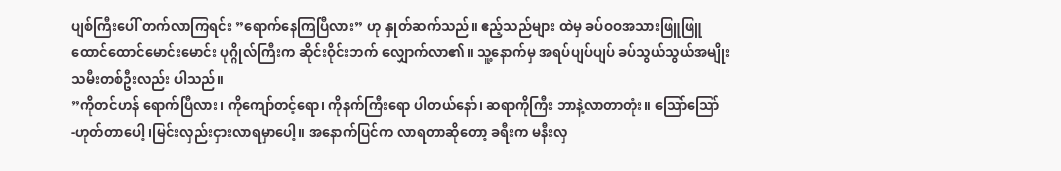ပျစ်ကြီးပေါ် တက်လာကြရင်း ”ရောက်နေကြပြီလား” ဟု နှုတ်ဆက်သည်။ ဧည့်သည်များ ထဲမှ ခပ်ဝဝအသားဖြူဖြူ ထောင်ထောင်မောင်းမောင်း ပုဂ္ဂိုလ်ကြီးက ဆိုင်းဝိုင်းဘက် လျှောက်လာ၏။ သူ့နောက်မှ အရပ်ပျပ်ပျပ် ခပ်သွယ်သွယ်အမျိုးသမီးတစ်ဦးလည်း ပါသည်။
”ကိုတင်ဟန် ရောက်ပြီလား၊ ကိုကျော်တင့်ရော၊ ကိုနက်ကြီးရော ပါတယ်နော်၊ ဆရာကိုကြီး ဘာနဲ့လာတာတုံး။ သြော်သြော် -ဟုတ်တာပေါ့ ၊မြင်းလှည်းငှားလာရမှာပေါ့။ အနောက်ပြင်က လာရတာဆိုတော့ ခရီးက မနီးလှ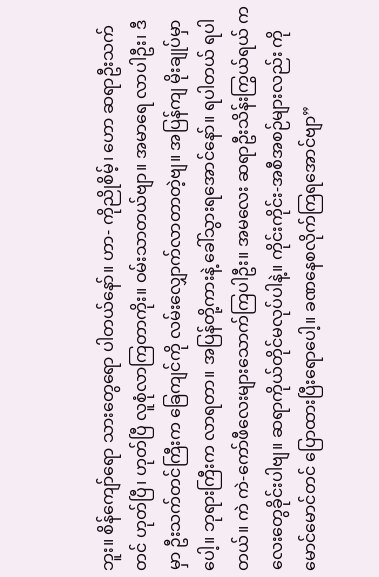ဘူး။ စိန်ကျော်ရော သားတွေရော ပါတယ်နော်။ ဟာ- ကိုညိုစိမ့်၊ ဟော ဆရာဦးသက်တင် ဟုတ်ပြီ၊ ဟုတ်ပြီ လူစုံလာကြတာကိုး။ ဝမ်းသာတယ်ဗျာ။ အမာရေ လာပါဦး၊ ဒီမှာ ဦးသက်တင်ကြီးက ခြေကျင်ကို လမ်းလျှောက်လာတာတဲ့ဗျ။ အပြန်ကျ မိုးချုပ်မှာပေါ့။ ဘုရားကြီးက လာရတာ။ အပြန်တို့ကားနဲ့ ခေါ်သွားရအောင်နော်။ ရပါတယ် ရပါတယ်။ ကဲ ကဲ-ကော်ဖီလေးများသောက်ကြပါဦး။ အမလေး ဆရာဦးသိန်းကြွယ်ရယ် ကလေးတွေခိုင်းပါဗျ။ ဆရာကိုယ်တိုင်မလုပ်ပါနဲ့။ ကိုင်းကိုင်း-အစီအစဉ်များလည်း ကိုမောင်မောင်တင် ပြောထားပြီးရောပေါ့။ ခဏနေစလိုက်ကြရအောင်ဗျာ”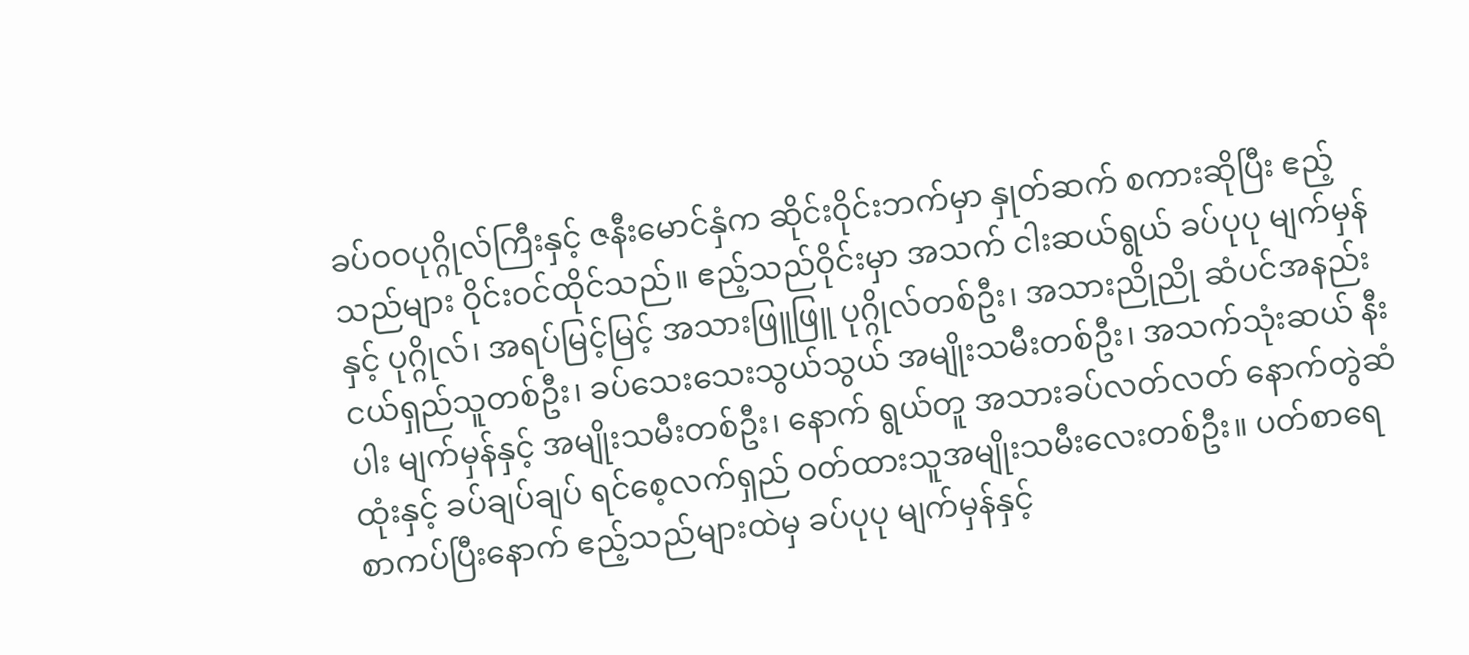ခပ်ဝဝပုဂ္ဂိုလ်ကြီးနှင့် ဇနီးမောင်နှံက ဆိုင်းဝိုင်းဘက်မှာ နှုတ်ဆက် စကားဆိုပြီး ဧည့်သည်များ ဝိုင်းဝင်ထိုင်သည်။ ဧည့်သည်ဝိုင်းမှာ အသက် ငါးဆယ်ရွယ် ခပ်ပုပု မျက်မှန်နှင့် ပုဂ္ဂိုလ်၊ အရပ်မြင့်မြင့် အသားဖြူဖြူ ပုဂ္ဂိုလ်တစ်ဦး၊ အသားညိုညို ဆံပင်အနည်းငယ်ရှည်သူတစ်ဦး၊ ခပ်သေးသေးသွယ်သွယ် အမျိုးသမီးတစ်ဦး၊ အသက်သုံးဆယ် နီးပါး မျက်မှန်နှင့် အမျိုးသမီးတစ်ဦး၊ နောက် ရွယ်တူ အသားခပ်လတ်လတ် နောက်တွဲဆံထုံးနှင့် ခပ်ချပ်ချပ် ရင်စေ့လက်ရှည် ဝတ်ထားသူအမျိုးသမီးလေးတစ်ဦး။ ပတ်စာရေစာကပ်ပြီးနောက် ဧည့်သည်များထဲမှ ခပ်ပုပု မျက်မှန်နှင့်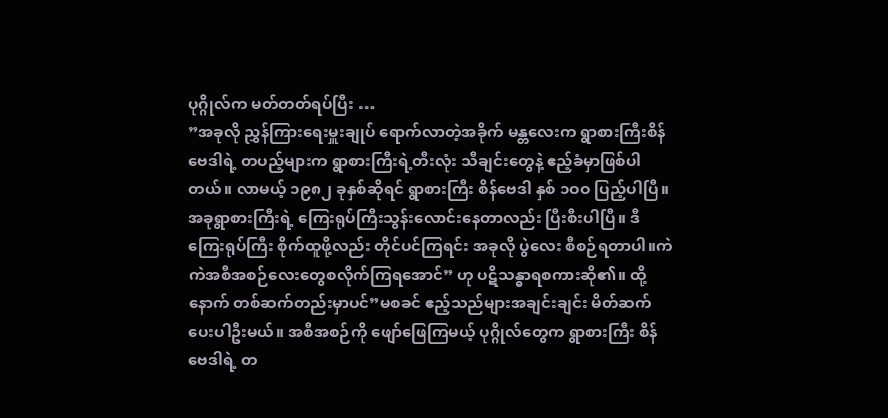ပုဂ္ဂိုလ်က မတ်တတ်ရပ်ပြီး …
”အခုလို ညွှန်ကြားရေးမှူးချုပ် ရောက်လာတဲ့အခိုက် မန္တလေးက ရွာစားကြီးစိန်ဗေဒါရဲ့ တပည့်များက ရွာစားကြီးရဲ့တီးလုံး သီချင်းတွေနဲ့ ဧည့်ခံမှာဖြစ်ပါတယ်။ လာမယ့် ၁၉၈၂ ခုနှစ်ဆိုရင် ရွာစားကြီး စိန်ဗေဒါ နှစ် ၁ဝဝ ပြည့်ပါပြီ။ အခုရွာစားကြီးရဲ့ ကြေးရုပ်ကြီးသွန်းလောင်းနေတာလည်း ပြီးစီးပါပြီ။ ဒီကြေးရုပ်ကြီး စိုက်ထူဖို့လည်း တိုင်ပင်ကြရင်း အခုလို ပွဲလေး စီစဉ်ရတာပါ။ကဲ ကဲအစီအစဉ်လေးတွေစလိုက်ကြရအောင်” ဟု ပဋိသန္ဓာရစကားဆို၏။ ထို့နောက် တစ်ဆက်တည်းမှာပင်”မစခင် ဧည့်သည်များအချင်းချင်း မိတ်ဆက်ပေးပါဦးမယ်။ အစီအစဉ်ကို ဖျော်ဖြေကြမယ့် ပုဂ္ဂိုလ်တွေက ရွာစားကြီး စိန်ဗေဒါရဲ့ တ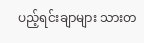ပည့်ရင်းချာများ သားတ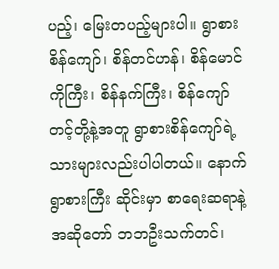ပည့်၊ မြေးတပည့်များပါ။ ရွာစား စိန်ကျော်၊ စိန်တင်ဟန်၊ စိန်မောင်ကိုကြီး၊ စိန်နက်ကြီး၊ စိန်ကျော်တင့်တို့နဲ့အတူ ရွာစားစိန်ကျော်ရဲ့သားများလည်းပါပါတယ်။ နောက်ရွာစားကြီး ဆိုင်းမှာ စာရေးဆရာနဲ့ အဆိုတော် ဘဘဦးသက်တင်၊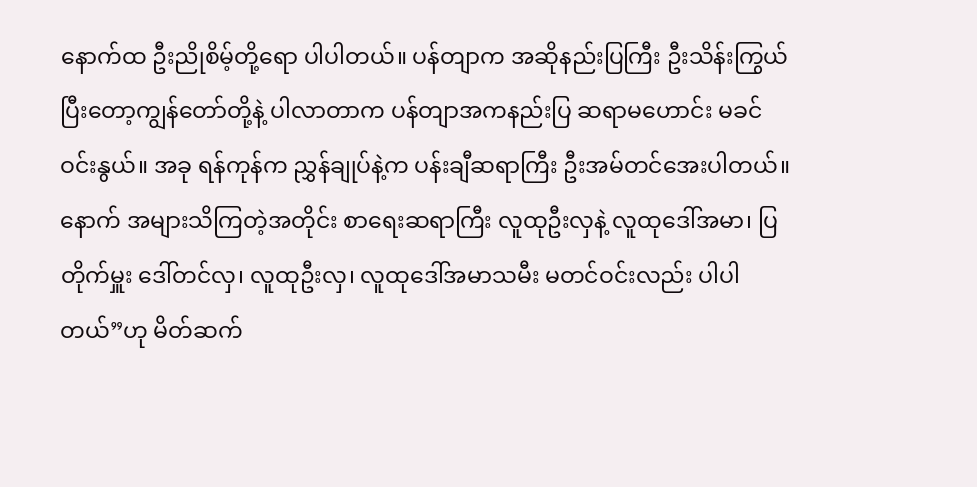နောက်ထ ဦးညိုစိမ့်တို့ရော ပါပါတယ်။ ပန်တျာက အဆိုနည်းပြကြီး ဦးသိန်းကြွယ် ပြီးတော့ကျွန်တော်တို့နဲ့ ပါလာတာက ပန်တျာအကနည်းပြ ဆရာမဟောင်း မခင်ဝင်းနွယ်။ အခု ရန်ကုန်က ညွှန်ချုပ်နဲ့က ပန်းချီဆရာကြီး ဦးအမ်တင်အေးပါတယ်။ နောက် အများသိကြတဲ့အတိုင်း စာရေးဆရာကြီး လူထုဦးလှနဲ့ လူထုဒေါ်အမာ၊ ပြတိုက်မှူး ဒေါ်တင်လှ၊ လူထုဦးလှ၊ လူထုဒေါ်အမာသမီး မတင်ဝင်းလည်း ပါပါတယ်”ဟု မိတ်ဆက်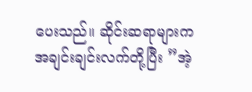ပေးသည်။ ဆိုင်းဆရာများက အချင်းချင်းလက်တို့ပြီး ”အဲ့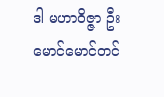ဒါ မဟာဝိဇ္ဇာ ဦးမောင်မောင်တင်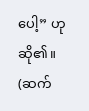ပေါ့” ဟု ဆို၏။
(ဆက်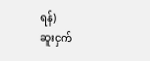ရန်)
ဆူးငှက်